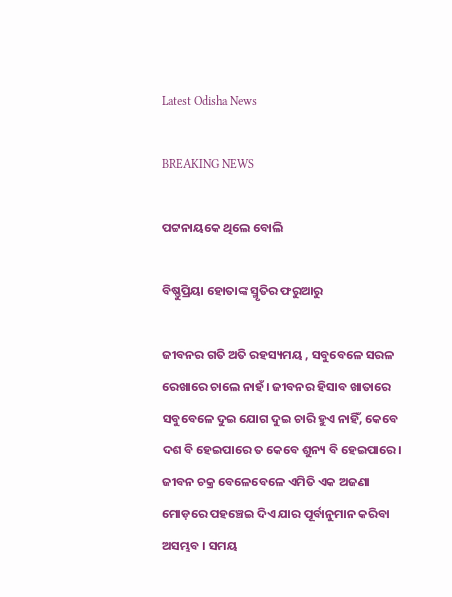Latest Odisha News

BREAKING NEWS

ପଟ୍ଟନାୟକେ ଥିଲେ ବୋଲି

ବିଷ୍ଣୁପ୍ରିୟା ହୋତାଙ୍କ ସ୍ମୃତିର ଫରୁଆରୁ

ଜୀବନର ଗତି ଅତି ରହସ୍ୟମୟ , ସବୁବେଳେ ସରଳ ରେଖାରେ ଚାଲେ ନାହଁ। ଜୀବନର ହିସାବ ଖାତାରେ ସବୁବେଳେ ଦୁଇ ଯୋଗ ଦୁଇ ଚାରି ହୁଏ ନାହିଁ, କେବେ ଦଶ ବି ହେଇପାରେ ତ କେବେ ଶୁନ୍ୟ ବି ହେଇପାରେ। ଜୀବନ ଚକ୍ର ବେଳେବେଳେ ଏମିତି ଏକ ଅଜଣା ମୋଡ଼ରେ ପହଞ୍ଚେଇ ଦିଏ ଯାର ପୂର୍ବାନୁମାନ କରିବା ଅସମ୍ଭବ । ସମୟ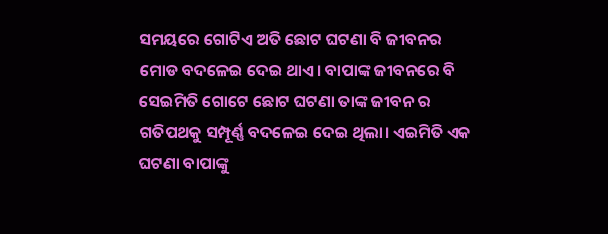ସମୟରେ ଗୋଟିଏ ଅତି ଛୋଟ ଘଟଣା ବି ଜୀବନର ମୋଡ ବଦଳେଇ ଦେଇ ଥାଏ। ବାପାଙ୍କ ଜୀବନରେ ବି ସେଇମିତି ଗୋଟେ ଛୋଟ ଘଟଣା ତାଙ୍କ ଜୀବନ ର ଗତିପଥକୁ ସମ୍ପୂର୍ଣ୍ଣ ବଦଳେଇ ଦେଇ ଥିଲା। ଏଇମିତି ଏକ ଘଟଣା ବାପାଙ୍କୁ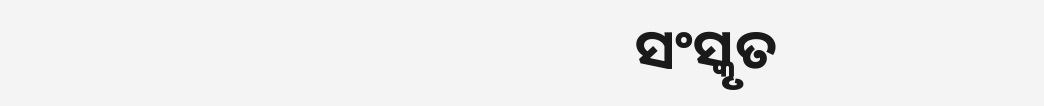ସଂସ୍କୃତ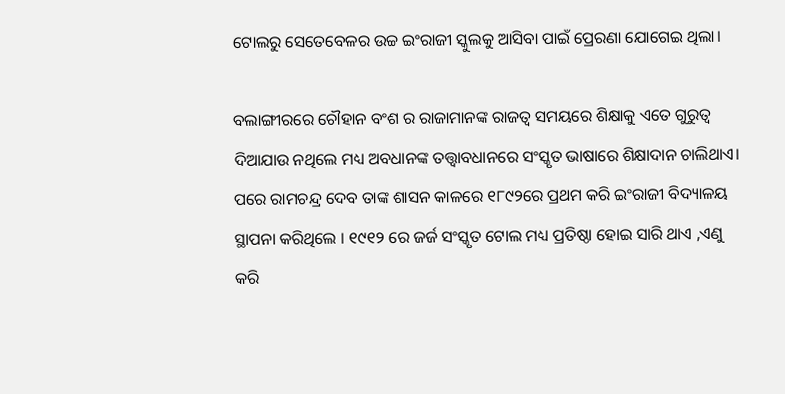ଟୋଲରୁ ସେତେବେଳର ଉଚ୍ଚ ଇଂରାଜୀ ସ୍କୁଲକୁ ଆସିବା ପାଇଁ ପ୍ରେରଣା ଯୋଗେଇ ଥିଲା।

ବଲାଙ୍ଗୀରରେ ଚୌହାନ ବଂଶ ର ରାଜାମାନଙ୍କ ରାଜତ୍ୱ ସମୟରେ ଶିକ୍ଷାକୁ ଏତେ ଗୁରୁତ୍ୱ ଦିଆଯାଉ ନଥିଲେ ମଧ୍ୟ ଅବଧାନଙ୍କ ତତ୍ତ୍ୱାବଧାନରେ ସଂସ୍କୃତ ଭାଷାରେ ଶିକ୍ଷାଦାନ ଚାଲିଥାଏ। ପରେ ରାମଚନ୍ଦ୍ର ଦେବ ତାଙ୍କ ଶାସନ କାଳରେ ୧୮୯୨ରେ ପ୍ରଥମ କରି ଇଂରାଜୀ ବିଦ୍ୟାଳୟ ସ୍ଥାପନା କରିଥିଲେ । ୧୯୧୨ ରେ ଜର୍ଜ ସଂସ୍କୃତ ଟୋଲ ମଧ୍ୟ ପ୍ରତିଷ୍ଠା ହୋଇ ସାରି ଥାଏ ,ଏଣୁ କରି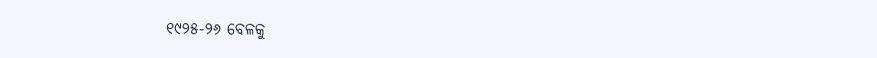୧୯୨୫-୨୬ ବେଳକୁ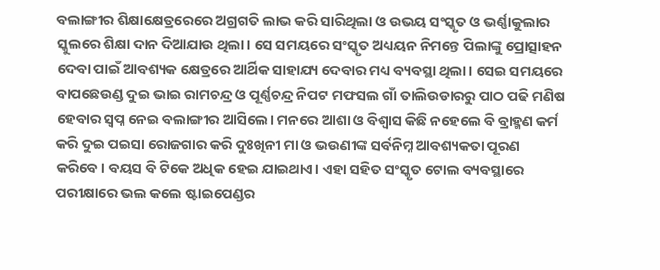ବଲାଙ୍ଗୀର ଶିକ୍ଷାକ୍ଷେତ୍ରରେରେ ଅଗ୍ରଗତି ଲାଭ କରି ସାରିଥିଲା ଓ ଉଭୟ ସଂସ୍କୃତ ଓ ଭର୍ଣ୍ଣାକୁଲାର ସ୍କୁଲରେ ଶିକ୍ଷା ଦାନ ଦିଆଯାଉ ଥିଲା। ସେ ସମୟରେ ସଂସ୍କୃତ ଅଧ୍ୟୟନ ନିମନ୍ତେ ପିଲାଙ୍କୁ ପ୍ରୋତ୍ସାହନ ଦେବା ପାଇଁ ଆବଶ୍ୟକ କ୍ଷେତ୍ରରେ ଆର୍ଥିକ ସାହାଯ୍ୟ ଦେବାର ମଧ୍ୟ ବ୍ୟବସ୍ଥା ଥିଲା। ସେଇ ସମୟରେ ବାପଛେଉଣ୍ଡ ଦୁଇ ଭାଇ ରାମଚନ୍ଦ୍ର ଓ ପୂର୍ଣ୍ଣଚନ୍ଦ୍ର ନିପଟ ମଫସଲ ଗାଁ ତାଲିଉଡାରରୁ ପାଠ ପଢି ମଣିଷ ହେବାର ସ୍ଵପ୍ନ ନେଇ ବଲାଙ୍ଗୀର ଆସିଲେ। ମନରେ ଆଶା ଓ ବିଶ୍ୱାସ କିଛି ନହେଲେ ବି ବ୍ରାହ୍ମଣ କର୍ମ କରି ଦୁଇ ପଇସା ରୋଜଗାର କରି ଦୁଃଖିନୀ ମା ଓ ଭଉଣୀଙ୍କ ସର୍ବନିମ୍ନ ଆବଶ୍ୟକତା ପୂରଣ କରିବେ। ବୟସ ବି ଟିକେ ଅଧିକ ହେଇ ଯାଇଥାଏ। ଏହା ସହିତ ସଂସ୍କୃତ ଟୋଲ ବ୍ୟବସ୍ଥାରେ ପରୀକ୍ଷାରେ ଭଲ କଲେ ଷ୍ଟାଇପେଣ୍ଡର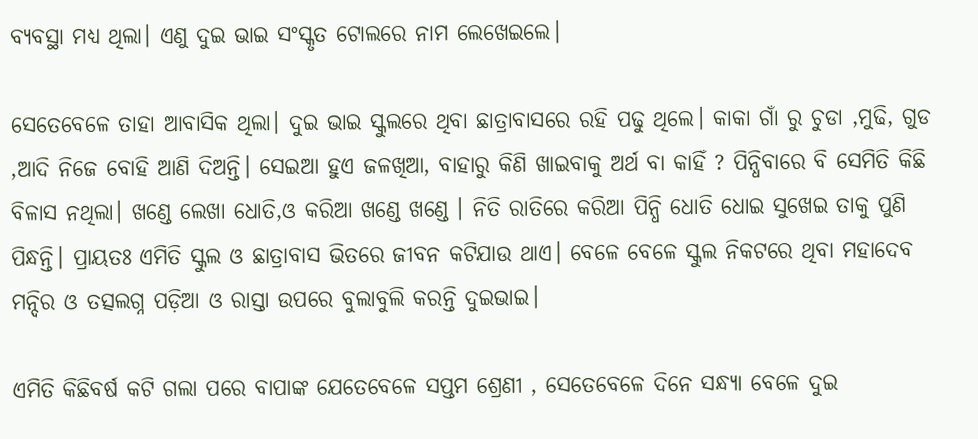ବ୍ୟବସ୍ଥା ମଧ୍ୟ ଥିଲା। ଏଣୁ ଦୁଇ ଭାଇ ସଂସ୍କୃତ ଟୋଲରେ ନାମ ଲେଖେଇଲେ।

ସେତେବେଳେ ତାହା ଆବାସିକ ଥିଲା। ଦୁଇ ଭାଇ ସ୍କୁଲରେ ଥିବା ଛାତ୍ରାବାସରେ ରହି ପଢୁ ଥିଲେ। କାକା ଗାଁ ରୁ ଚୁଡା ,ମୁଢି, ଗୁଡ ,ଆଦି ନିଜେ ବୋହି ଆଣି ଦିଅନ୍ତି। ସେଇଆ ହୁଏ ଜଳଖିଆ, ବାହାରୁ କିଣି ଖାଇବାକୁ ଅର୍ଥ ବା କାହିଁ ? ପିନ୍ଧିବାରେ ବି ସେମିତି କିଛି ବିଳାସ ନଥିଲା। ଖଣ୍ଡେ ଲେଖା ଧୋତି,ଓ କରିଆ ଖଣ୍ଡେ ଖଣ୍ଡେ । ନିତି ରାତିରେ କରିଆ ପିନ୍ଧି ଧୋତି ଧୋଇ ସୁଖେଇ ତାକୁ ପୁଣି ପିନ୍ଧନ୍ତି। ପ୍ରାୟତଃ ଏମିତି ସ୍କୁଲ ଓ ଛାତ୍ରାବାସ ଭିତରେ ଜୀବନ କଟିଯାଉ ଥାଏ। ବେଳେ ବେଳେ ସ୍କୁଲ ନିକଟରେ ଥିବା ମହାଦେବ ମନ୍ଦିର ଓ ତତ୍ସଲଗ୍ନ ପଡ଼ିଆ ଓ ରାସ୍ତା ଉପରେ ବୁଲାବୁଲି କରନ୍ତି ଦୁଇଭାଇ।

ଏମିତି କିଛିବର୍ଷ କଟି ଗଲା ପରେ ବାପାଙ୍କ ଯେତେବେଳେ ସପ୍ତମ ଶ୍ରେଣୀ , ସେତେବେଳେ ଦିନେ ସନ୍ଧ୍ୟା ବେଳେ ଦୁଇ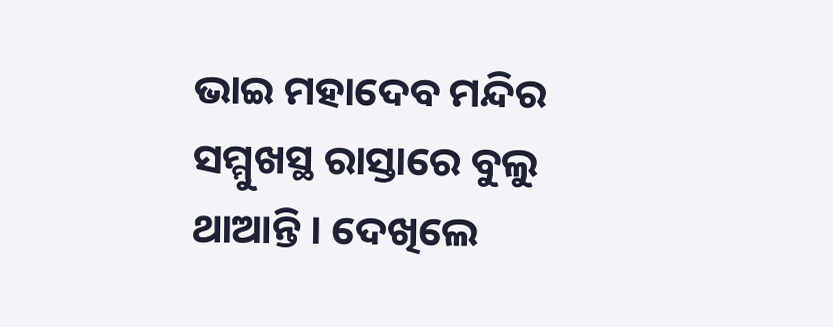ଭାଇ ମହାଦେବ ମନ୍ଦିର ସମ୍ମୁଖସ୍ଥ ରାସ୍ତାରେ ବୁଲୁ ଥାଆନ୍ତି । ଦେଖିଲେ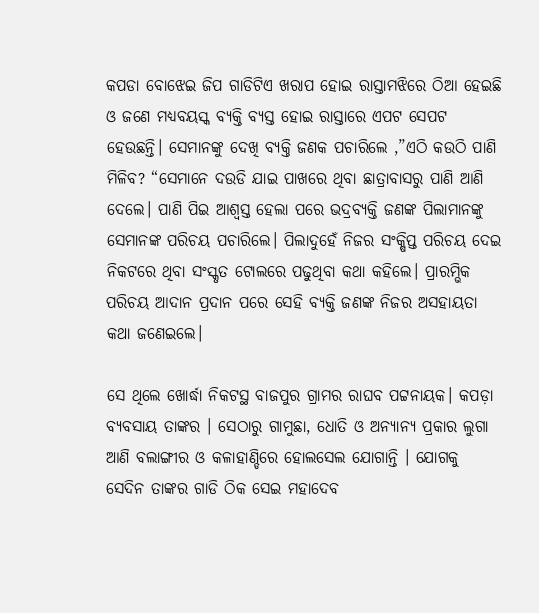କପଡା ବୋଝେଇ ଜିପ ଗାଡିଟିଏ ଖରାପ ହୋଇ ରାସ୍ତାମଝିରେ ଠିଆ ହେଇଛି ଓ ଜଣେ ମଧ୍ୟବୟସ୍କ ବ୍ୟକ୍ତି ବ୍ୟସ୍ତ ହୋଇ ରାସ୍ତାରେ ଏପଟ ସେପଟ ହେଉଛନ୍ତି। ସେମାନଙ୍କୁ ଦେଖି ବ୍ୟକ୍ତି ଜଣକ ପଚାରିଲେ ,”ଏଠି କଉଠି ପାଣି ମିଳିବ? “ସେମାନେ ଦଉଡି ଯାଇ ପାଖରେ ଥିବା ଛାତ୍ରାବାସରୁ ପାଣି ଆଣି ଦେଲେ। ପାଣି ପିଇ ଆଶ୍ୱସ୍ତ ହେଲା ପରେ ଭଦ୍ରବ୍ୟକ୍ତି ଜଣଙ୍କ ପିଲାମାନଙ୍କୁ ସେମାନଙ୍କ ପରିଚୟ ପଚାରିଲେ। ପିଲାଦୁହେଁ ନିଜର ସଂକ୍ଷିପ୍ତ ପରିଚୟ ଦେଇ ନିକଟରେ ଥିବା ସଂସ୍କୃତ ଟୋଲରେ ପଢୁଥିବା କଥା କହିଲେ। ପ୍ରାରମ୍ଭିକ ପରିଚୟ ଆଦାନ ପ୍ରଦାନ ପରେ ସେହି ବ୍ୟକ୍ତି ଜଣଙ୍କ ନିଜର ଅସହାୟତା କଥା ଜଣେଇଲେ।

ସେ ଥିଲେ ଖୋର୍ଦ୍ଧା ନିକଟସ୍ଥ ବାଜପୁର ଗ୍ରାମର ରାଘବ ପଟ୍ଟନାୟକ। କପଡ଼ା ବ୍ୟବସାୟ ତାଙ୍କର । ସେଠାରୁ ଗାମୁଛା, ଧୋତି ଓ ଅନ୍ୟାନ୍ୟ ପ୍ରକାର ଲୁଗା ଆଣି ବଲାଙ୍ଗୀର ଓ କଳାହାଣ୍ଡିରେ ହୋଲସେଲ ଯୋଗାନ୍ତି । ଯୋଗକୁ ସେଦିନ ତାଙ୍କର ଗାଡି ଠିକ ସେଇ ମହାଦେବ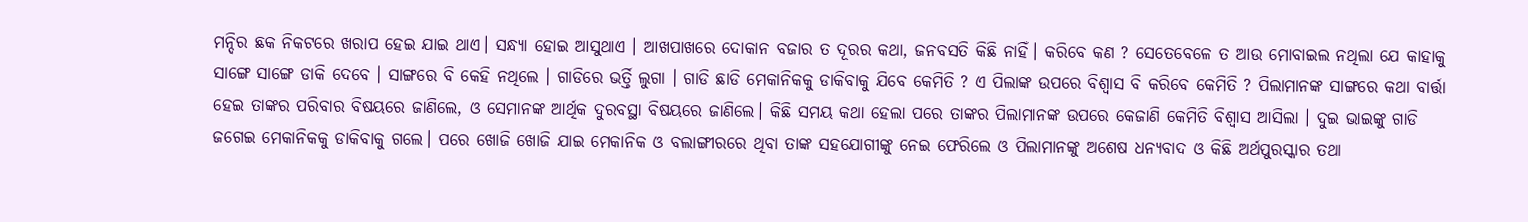ମନ୍ଦିର ଛକ ନିକଟରେ ଖରାପ ହେଇ ଯାଇ ଥାଏ। ସନ୍ଧ୍ୟା ହୋଇ ଆସୁଥାଏ । ଆଖପାଖରେ ଦୋକାନ ବଜାର ତ ଦୂରର କଥା, ଜନବସତି କିଛି ନାହିଁ। କରିବେ କଣ ? ସେତେବେଳେ ତ ଆଉ ମୋବାଇଲ ନଥିଲା ଯେ କାହାକୁ ସାଙ୍ଗେ ସାଙ୍ଗେ ଡାକି ଦେବେ । ସାଙ୍ଗରେ ବି କେହି ନଥିଲେ । ଗାଡିରେ ଭର୍ତ୍ତି ଲୁଗା । ଗାଡି ଛାଡି ମେକାନିକକୁ ଡାକିବାକୁ ଯିବେ କେମିତି ? ଏ ପିଲାଙ୍କ ଉପରେ ବିଶ୍ବାସ ବି କରିବେ କେମିତି ? ପିଲାମାନଙ୍କ ସାଙ୍ଗରେ କଥା ବାର୍ତ୍ତା ହେଇ ତାଙ୍କର ପରିବାର ବିଷୟରେ ଜାଣିଲେ, ଓ ସେମାନଙ୍କ ଆର୍ଥିକ ଦୁରବସ୍ଥା ବିଷୟରେ ଜାଣିଲେ। କିଛି ସମୟ କଥା ହେଲା ପରେ ତାଙ୍କର ପିଲାମାନଙ୍କ ଉପରେ କେଜାଣି କେମିତି ବିଶ୍ୱାସ ଆସିଲା । ଦୁଇ ଭାଇଙ୍କୁ ଗାଡି ଜଗେଇ ମେକାନିକକୁ ଡାକିବାକୁ ଗଲେ। ପରେ ଖୋଜି ଖୋଜି ଯାଇ ମେକାନିକ ଓ ବଲାଙ୍ଗୀରରେ ଥିବା ତାଙ୍କ ସହଯୋଗୀଙ୍କୁ ନେଇ ଫେରିଲେ ଓ ପିଲାମାନଙ୍କୁ ଅଶେଷ ଧନ୍ୟବାଦ ଓ କିଛି ଅର୍ଥପୁରସ୍କାର ତଥା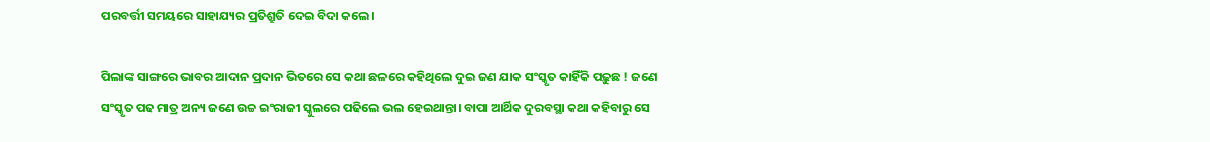ପରବର୍ତ୍ତୀ ସମୟରେ ସାହାଯ୍ୟର ପ୍ରତିଶ୍ରୁତି ଦେଇ ବିଦା କଲେ।

ପିଲାଙ୍କ ସାଙ୍ଗରେ ଭାବର ଆଦାନ ପ୍ରଦାନ ଭିତରେ ସେ କଥା ଛଳରେ କହିଥିଲେ ଦୁଇ ଜଣ ଯାକ ସଂସ୍କୃତ କାହିଁକି ପଢ଼ୁଛ ! ଜଣେ ସଂସ୍କୃତ ପଢ ମାତ୍ର ଅନ୍ୟ ଜଣେ ଉଚ୍ଚ ଇଂରାଜୀ ସ୍କୁଲରେ ପଢିଲେ ଭଲ ହେଇଥାନ୍ତା। ବାପା ଆର୍ଥିକ ଦୁରବସ୍ଥା କଥା କହିବାରୁ ସେ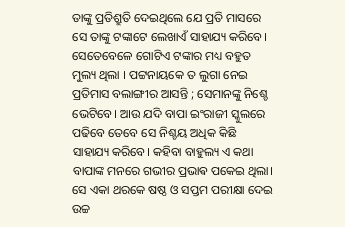ତାଙ୍କୁ ପ୍ରତିଶ୍ରୁତି ଦେଇଥିଲେ ଯେ ପ୍ରତି ମାସରେ ସେ ତାଙ୍କୁ ଟଙ୍କାଟେ ଲେଖାଏଁ ସାହାଯ୍ୟ କରିବେ। ସେତେବେଳେ ଗୋଟିଏ ଟଙ୍କାର ମଧ୍ୟ ବହୁତ ମୁଲ୍ୟ ଥିଲା । ପଟ୍ଟନାୟକେ ତ ଲୁଗା ନେଇ ପ୍ରତିମାସ ବଲାଙ୍ଗୀର ଆସନ୍ତି ; ସେମାନଙ୍କୁ ନିଶ୍ଚେ ଭେଟିବେ। ଆଉ ଯଦି ବାପା ଇଂରାଜୀ ସ୍କୁଲରେ ପଢିବେ ତେବେ ସେ ନିଶ୍ଚୟ ଅଧିକ କିଛି ସାହାଯ୍ୟ କରିବେ। କହିବା ବାହୁଲ୍ୟ ଏ କଥା ବାପାଙ୍କ ମନରେ ଗଭୀର ପ୍ରଭାଵ ପକେଇ ଥିଲା। ସେ ଏକା ଥରକେ ଷଷ୍ଠ ଓ ସପ୍ତମ ପରୀକ୍ଷା ଦେଇ ଉଚ୍ଚ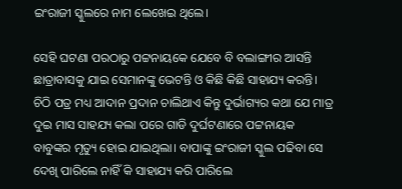ଇଂରାଜୀ ସ୍କୁଲରେ ନାମ ଲେଖେଇ ଥିଲେ।

ସେହି ଘଟଣା ପରଠାରୁ ପଟ୍ଟନାୟକେ ଯେବେ ବି ବଲାଙ୍ଗୀର ଆସନ୍ତି ଛାତ୍ରାବାସକୁ ଯାଇ ସେମାନଙ୍କୁ ଭେଟନ୍ତି ଓ କିଛି କିଛି ସାହାଯ୍ୟ କରନ୍ତି। ଚିଠି ପତ୍ର ମଧ୍ୟ ଆଦାନ ପ୍ରଦାନ ଚାଲିଥାଏ କିନ୍ତୁ ଦୁର୍ଭାଗ୍ୟର କଥା ଯେ ମାତ୍ର ଦୁଇ ମାସ ସାହଯ୍ୟ କଲା ପରେ ଗାଡି ଦୁର୍ଘଟଣାରେ ପଟ୍ଟନାୟକ ବାବୁଙ୍କର ମୃତ୍ୟୁ ହୋଇ ଯାଇଥିଲା। ବାପାଙ୍କୁ ଇଂରାଜୀ ସ୍କୁଲ ପଢିବା ସେ ଦେଖି ପାରିଲେ ନାହିଁ କି ସାହାଯ୍ୟ କରି ପାରିଲେ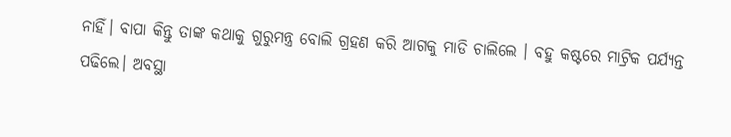ନାହିଁ। ବାପା କିନ୍ତୁ ତାଙ୍କ କଥାକୁ ଗୁରୁମନ୍ତ୍ର ବୋଲି ଗ୍ରହଣ କରି ଆଗକୁ ମାଡି ଚାଲିଲେ । ବହୁ କଷ୍ଟରେ ମାଟ୍ରିକ ପର୍ଯ୍ୟନ୍ତ ପଢିଲେ। ଅବସ୍ଥା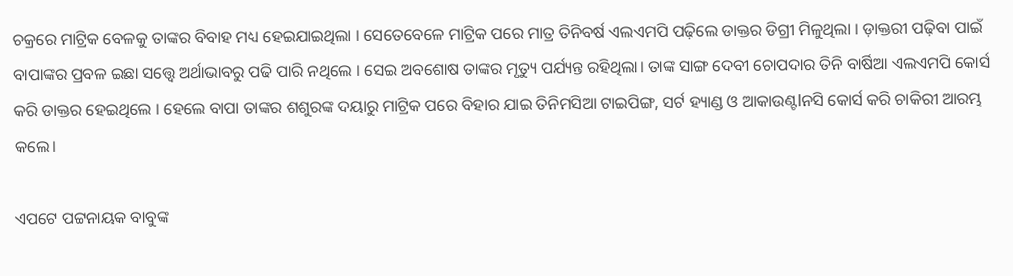ଚକ୍ରରେ ମାଟ୍ରିକ ବେଳକୁ ତାଙ୍କର ବିବାହ ମଧ୍ୟ ହେଇଯାଇଥିଲା । ସେତେବେଳେ ମାଟ୍ରିକ ପରେ ମାତ୍ର ତିନିବର୍ଷ ଏଲଏମପି ପଢ଼ିଲେ ଡାକ୍ତର ଡିଗ୍ରୀ ମିଳୁଥିଲା । ଡ଼ାକ୍ତରୀ ପଢ଼ିବା ପାଇଁ ବାପାଙ୍କର ପ୍ରବଳ ଇଛା ସତ୍ତ୍ୱେ ଅର୍ଥାଭାବରୁ ପଢି ପାରି ନଥିଲେ । ସେଇ ଅବଶୋଷ ତାଙ୍କର ମୃତ୍ୟୁ ପର୍ଯ୍ୟନ୍ତ ରହିଥିଲା। ତାଙ୍କ ସାଙ୍ଗ ଦେବୀ ଚୋପଦାର ତିନି ବାର୍ଷିଆ ଏଲଏମପି କୋର୍ସ କରି ଡାକ୍ତର ହେଇଥିଲେ । ହେଲେ ବାପା ତାଙ୍କର ଶଶୁରଙ୍କ ଦୟାରୁ ମାଟ୍ରିକ ପରେ ବିହାର ଯାଇ ତିନିମସିଆ ଟାଇପିଙ୍ଗ, ସର୍ଟ ହ୍ୟାଣ୍ଡ ଓ ଆକାଉଣ୍ଟlନସି କୋର୍ସ କରି ଚାକିରୀ ଆରମ୍ଭ କଲେ।

ଏପଟେ ପଟ୍ଟନାୟକ ବାବୁଙ୍କ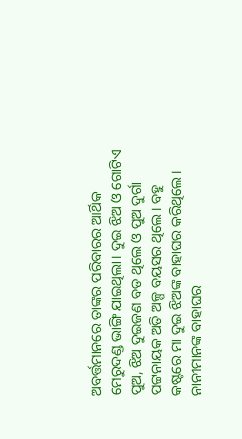ଅବର୍ତ୍ତମାନରେ ତାଙ୍କର ପରିବାରର ଆର୍ଥିକ ମେରୁଦଣ୍ଡ ଭାଙ୍ଗି ଯାଇଥିଲା। ଦୁଇ ଝିଅ ଓ ଗୋଟିଏ ପୁଅ, ଝିଅ ଦୁଇଜଣ ବଡ ଥିଲେ ଓ ପୁଅ ଦୁର୍ଗା ପଟ୍ଟନାୟକ ଅତି ଅଳ୍ପ ବୟସର ଥିଲେ। ବହୁ କଷ୍ଟରେ ମା ଦୁଇ ଝିଅଙ୍କ ବାହାଘର କରିଥିଲେ। ନାନୀମାନଙ୍କ ବାହାଘର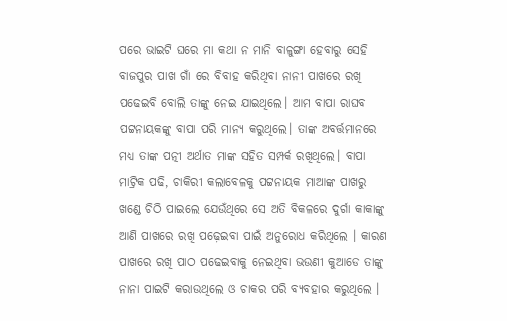ପରେ ଭାଇଟି ଘରେ ମା କଥା ନ ମାନି ବାଳୁଙ୍ଗା ହେବାରୁ ସେହି ବାଜପୁର ପାଖ ଗାଁ ରେ ବିବାହ କରିଥିବା ନାନୀ ପାଖରେ ରଖି ପଢେଇବି ବୋଲି ତାଙ୍କୁ ନେଇ ଯାଇଥିଲେ। ଆମ ବାପା ରାଘବ ପଟ୍ଟନାୟକଙ୍କୁ ବାପା ପରି ମାନ୍ୟ କରୁଥିଲେ। ତାଙ୍କ ଅବର୍ତ୍ତମାନରେ ମଧ୍ୟ ତାଙ୍କ ପତ୍ନୀ ଅର୍ଥାତ ମାଙ୍କ ସହିତ ସମ୍ପର୍କ ରଖିଥିଲେ। ବାପା ମାଟ୍ରିକ ପଢି, ଚାକିରୀ କଲାବେଳକୁ ପଟ୍ଟନାୟକ ମାଆଙ୍କ ପାଖରୁ ଖଣ୍ଡେ ଚିଠି ପାଇଲେ ଯେଉଁଥିରେ ସେ ଅତି ବିକଳରେ ଦୁର୍ଗା କାକାଙ୍କୁ ଆଣି ପାଖରେ ରଖି ପଢ଼େଇବା ପାଇଁ ଅନୁରୋଧ କରିଥିଲେ । କାରଣ ପାଖରେ ରଖି ପାଠ ପଢେଇବାକୁ ନେଇଥିବା ଭଉଣୀ କୁଆଡେ ତାଙ୍କୁ ନାନା ପାଇଟି କରାଉଥିଲେ ଓ ଚାକର ପରି ବ୍ୟବହାର କରୁଥିଲେ ।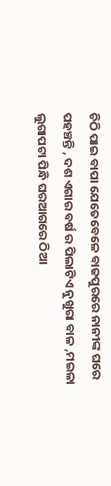ଚିଠି ପାଇ ବାପା ଯେତେବେଳେ ବାଜପୁରରେ ନାନୀଙ୍କ ଘରେ ପହଞ୍ଚନ୍ତି , ଦଶ ଏଗାର ବର୍ଷ ର ପିଲାଟିଏ ନୁଖୁରା ବାଳ ,ମଇଳା ଲୁଗାପଟା ପିନ୍ଧି ଘରଆଗରେ ଠିଆ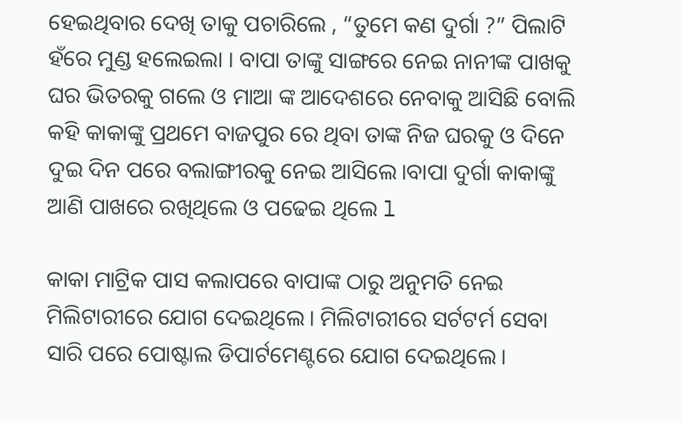ହେଇଥିବାର ଦେଖି ତାକୁ ପଚାରିଲେ , “ତୁମେ କଣ ଦୁର୍ଗା ?” ପିଲାଟି ହଁରେ ମୁଣ୍ଡ ହଲେଇଲା । ବାପା ତାଙ୍କୁ ସାଙ୍ଗରେ ନେଇ ନାନୀଙ୍କ ପାଖକୁ ଘର ଭିତରକୁ ଗଲେ ଓ ମାଆ ଙ୍କ ଆଦେଶରେ ନେବାକୁ ଆସିଛି ବୋଲି କହି କାକାଙ୍କୁ ପ୍ରଥମେ ବାଜପୁର ରେ ଥିବା ତାଙ୍କ ନିଜ ଘରକୁ ଓ ଦିନେ ଦୁଇ ଦିନ ପରେ ବଲାଙ୍ଗୀରକୁ ନେଇ ଆସିଲେ।ବାପା ଦୁର୍ଗା କାକାଙ୍କୁ ଆଣି ପାଖରେ ରଖିଥିଲେ ଓ ପଢେଇ ଥିଲେ l

କାକା ମାଟ୍ରିକ ପାସ କଲାପରେ ବାପାଙ୍କ ଠାରୁ ଅନୁମତି ନେଇ ମିଲିଟାରୀରେ ଯୋଗ ଦେଇଥିଲେ। ମିଲିଟାରୀରେ ସର୍ଟଟର୍ମ ସେବା ସାରି ପରେ ପୋଷ୍ଟାଲ ଡିପାର୍ଟମେଣ୍ଟରେ ଯୋଗ ଦେଇଥିଲେ।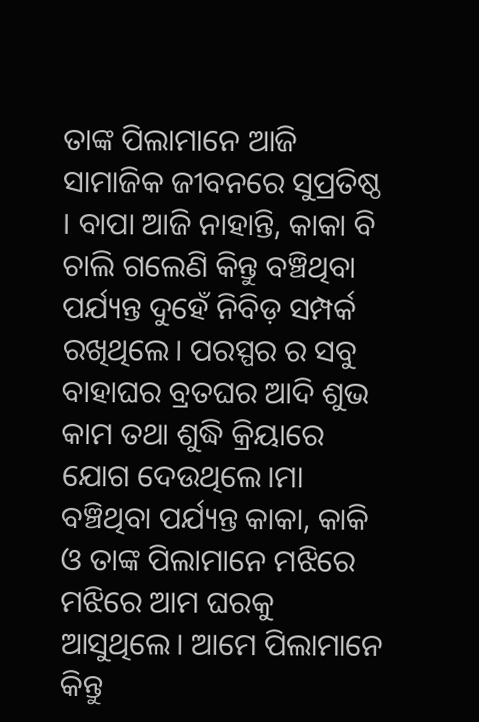ତାଙ୍କ ପିଲାମାନେ ଆଜି ସାମାଜିକ ଜୀବନରେ ସୁପ୍ରତିଷ୍ଠ । ବାପା ଆଜି ନାହାନ୍ତି, କାକା ବି ଚାଲି ଗଲେଣି କିନ୍ତୁ ବଞ୍ଚିଥିବା ପର୍ଯ୍ୟନ୍ତ ଦୁହେଁ ନିବିଡ଼ ସମ୍ପର୍କ ରଖିଥିଲେ। ପରସ୍ପର ର ସବୁ ବାହାଘର ବ୍ରତଘର ଆଦି ଶୁଭ କାମ ତଥା ଶୁଦ୍ଧି କ୍ରିୟାରେ ଯୋଗ ଦେଉଥିଲେ।ମା ବଞ୍ଚିଥିବା ପର୍ଯ୍ୟନ୍ତ କାକା, କାକି ଓ ତାଙ୍କ ପିଲାମାନେ ମଝିରେ ମଝିରେ ଆମ ଘରକୁ ଆସୁଥିଲେ। ଆମେ ପିଲାମାନେ କିନ୍ତୁ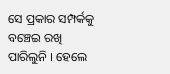ସେ ପ୍ରକାର ସମ୍ପର୍କକୁ ବଞ୍ଚେଇ ରଖି ପାରିଲୁନି । ହେଲେ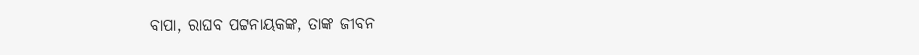ବାପା, ରାଘବ ପଟ୍ଟନାୟକଙ୍କ, ତାଙ୍କ ଜୀବନ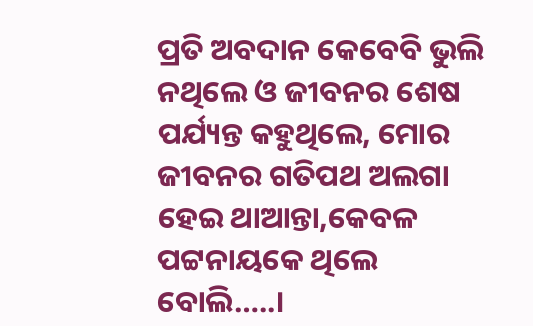ପ୍ରତି ଅବଦାନ କେବେବି ଭୁଲି ନଥିଲେ ଓ ଜୀବନର ଶେଷ ପର୍ଯ୍ୟନ୍ତ କହୁଥିଲେ, ମୋର ଜୀବନର ଗତିପଥ ଅଲଗା ହେଇ ଥାଆନ୍ତା,କେବଳ ପଟ୍ଟନାୟକେ ଥିଲେ ବୋଲି…..।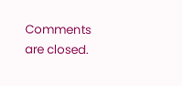Comments are closed.